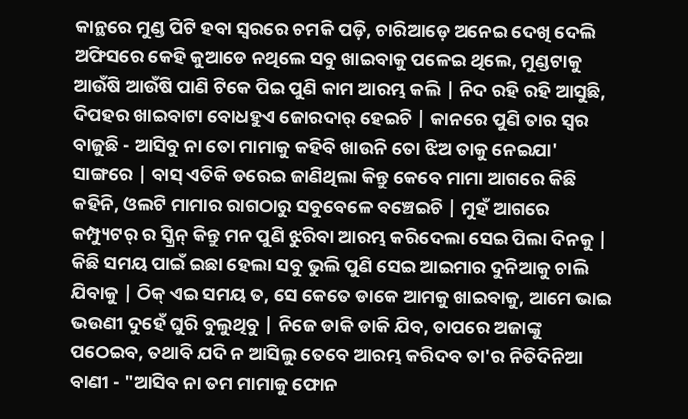କାନ୍ଥରେ ମୁଣ୍ଡ ପିଟି ହବା ସ୍ଵରରେ ଚମକି ପଡ଼ି, ଚାରିଆଡ଼େ ଅନେଇ ଦେଖି ଦେଲି ଅଫିସରେ କେହି କୁଆଡେ ନଥିଲେ ସବୁ ଖାଇବାକୁ ପଳେଇ ଥିଲେ, ମୁଣ୍ଡଟାକୁ ଆଉଁଷି ଆଉଁଷି ପାଣି ଟିକେ ପିଇ ପୁଣି କାମ ଆରମ୍ଭ କଲି | ନିଦ ରହି ରହି ଆସୁଛି, ଦିପହର ଖାଇବାଟା ବୋଧହୁଏ ଜୋରଦାର୍ ହେଇଚି | କାନରେ ପୁଣି ତାର ସ୍ଵର ବାଜୁଛି - ଆସିବୁ ନା ତୋ ମାମାକୁ କହିବି ଖାଉନି ତୋ ଝିଅ ତାକୁ ନେଇଯା' ସାଙ୍ଗରେ | ବାସ୍ ଏତିକି ଡରେଇ ଜାଣିଥିଲା କିନ୍ତୁ କେବେ ମାମା ଆଗରେ କିଛି କହିନି, ଓଲଟି ମାମାର ରାଗଠାରୁ ସବୁବେଳେ ବଞ୍ଚେଇଚି | ମୁହଁ ଆଗରେ କମ୍ପ୍ୟୁଟର୍ ର ସ୍କ୍ରିନ୍ କିନ୍ତୁ ମନ ପୁଣି ଝୁରିବା ଆରମ୍ଭ କରିଦେଲା ସେଇ ପିଲା ଦିନକୁ | କିଛି ସମୟ ପାଇଁ ଇଛା ହେଲା ସବୁ ଭୁଲି ପୁଣି ସେଇ ଆଇମାର ଦୁନିଆକୁ ଚାଲି ଯିବାକୁ | ଠିକ୍ ଏଇ ସମୟ ତ, ସେ କେତେ ଡାକେ ଆମକୁ ଖାଇବାକୁ, ଆମେ ଭାଇ ଭଉଣୀ ଦୁହେଁ ଘୁରି ବୁଲୁଥିବୁ | ନିଜେ ଡାକି ଡାକି ଯିବ, ତାପରେ ଅଜାଙ୍କୁ ପଠେଇବ, ତଥାବି ଯଦି ନ ଆସିଲୁ ତେବେ ଆରମ୍ଭ କରିଦବ ତା'ର ନିତିଦିନିଆ ବାଣୀ - "ଆସିବ ନା ତମ ମାମାକୁ ଫୋନ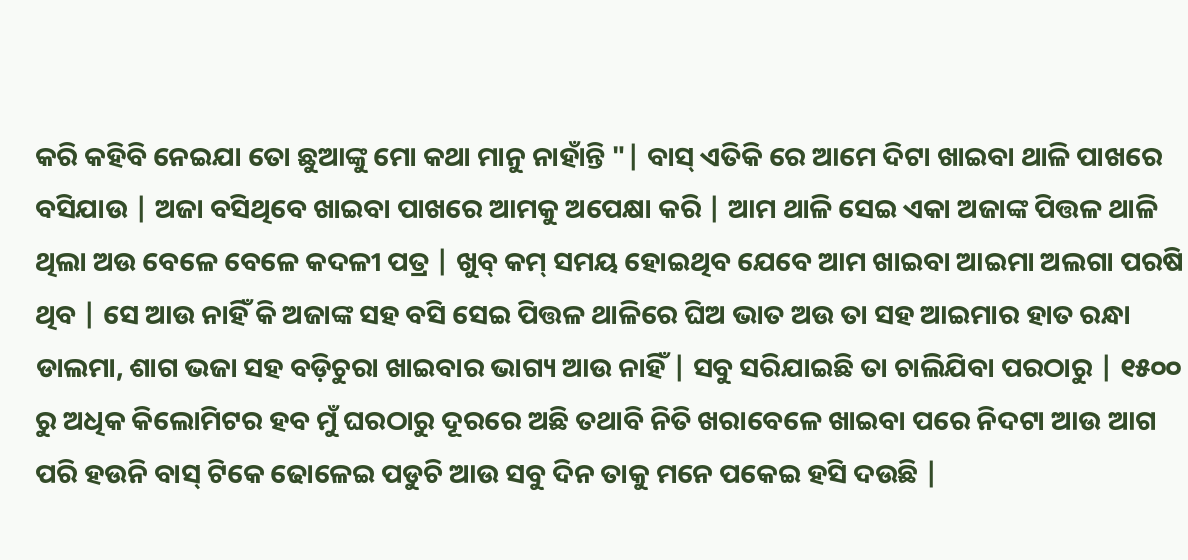କରି କହିବି ନେଇଯା ତୋ ଛୁଆଙ୍କୁ ମୋ କଥା ମାନୁ ନାହାଁନ୍ତି "| ବାସ୍ ଏତିକି ରେ ଆମେ ଦିଟା ଖାଇବା ଥାଳି ପାଖରେ ବସିଯାଉ | ଅଜା ବସିଥିବେ ଖାଇବା ପାଖରେ ଆମକୁ ଅପେକ୍ଷା କରି | ଆମ ଥାଳି ସେଇ ଏକା ଅଜାଙ୍କ ପିତ୍ତଳ ଥାଳି ଥିଲା ଅଉ ବେଳେ ବେଳେ କଦଳୀ ପତ୍ର | ଖୁବ୍ କମ୍ ସମୟ ହୋଇଥିବ ଯେବେ ଆମ ଖାଇବା ଆଇମା ଅଲଗା ପରଷି ଥିବ | ସେ ଆଉ ନାହିଁ କି ଅଜାଙ୍କ ସହ ବସି ସେଇ ପିତ୍ତଳ ଥାଳିରେ ଘିଅ ଭାତ ଅଉ ତା ସହ ଆଇମାର ହାତ ରନ୍ଧା ଡାଲମା, ଶାଗ ଭଜା ସହ ବଡ଼ିଚୁରା ଖାଇବାର ଭାଗ୍ୟ ଆଉ ନାହିଁ | ସବୁ ସରିଯାଇଛି ତା ଚାଲିଯିବା ପରଠାରୁ | ୧୫୦୦ ରୁ ଅଧିକ କିଲୋମିଟର ହବ ମୁଁ ଘରଠାରୁ ଦୂରରେ ଅଛି ତଥାବି ନିତି ଖରାବେଳେ ଖାଇବା ପରେ ନିଦଟା ଆଉ ଆଗ ପରି ହଉନି ବାସ୍ ଟିକେ ଢୋଳେଇ ପଡୁଚି ଆଉ ସବୁ ଦିନ ତାକୁ ମନେ ପକେଇ ହସି ଦଉଛି |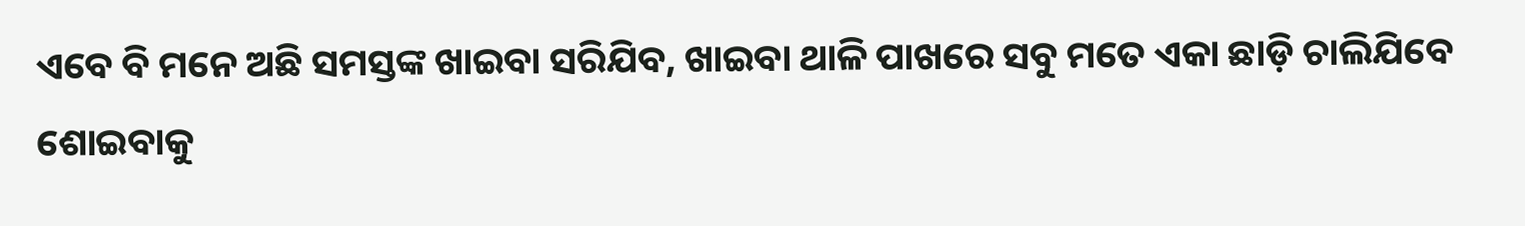ଏବେ ବି ମନେ ଅଛି ସମସ୍ତଙ୍କ ଖାଇବା ସରିଯିବ, ଖାଇବା ଥାଳି ପାଖରେ ସବୁ ମତେ ଏକା ଛାଡ଼ି ଚାଲିଯିବେ ଶୋଇବାକୁ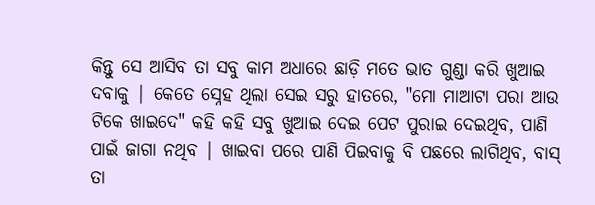କିନ୍ତୁ ସେ ଆସିବ ତା ସବୁ କାମ ଅଧାରେ ଛାଡ଼ି ମତେ ଭାତ ଗୁଣ୍ଡା କରି ଖୁଆଇ ଦବାକୁ | କେତେ ସ୍ନେହ ଥିଲା ସେଇ ସରୁ ହାତରେ, "ମୋ ମାଆଟା ପରା ଆଉ ଟିକେ ଖାଇଦେ" କହି କହି ସବୁ ଖୁଆଇ ଦେଇ ପେଟ ପୁରାଇ ଦେଇଥିବ, ପାଣି ପାଇଁ ଜାଗା ନଥିବ | ଖାଇବା ପରେ ପାଣି ପିଇବାକୁ ବି ପଛରେ ଲାଗିଥିବ, ବାସ୍ ତା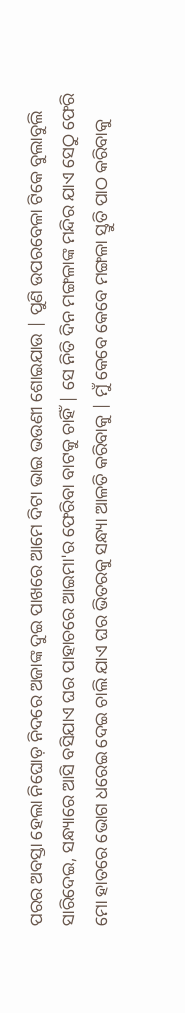ପରର ଅବସ୍ତା ହେଲା ନିଘୋଡ଼ ନିଦରେ ଅଜାଙ୍କ ଦୁଇ ପାଖରେ ଆମେ ଦିଟା ଭାଇ ଭଉଣୀ ଶୋଇଯାଉ | ପୁଣି ଉପରବେଳା ଟିକେ ବୁଲାବୁଲି ସାରିଦେଇ, ସନ୍ଧ୍ୟାରେ ଆସି ବସିଯାଏ ଘର ପାହାଚରେ ଆଇମା'ର ଫେରିବା ବାଟକୁ ଚାହିଁ | ସେ ନିତି ଦିନ ମଙ୍ଗଳାଙ୍କ ମନ୍ଦିର ଯାଏ ସେଠୁ ଫେରି ମୋ ହାତରେ ଭୋଗ ଧରେଇ ଦେଇ ଚାଲି ଯାଏ ଘର ଭିତରକୁ ସନ୍ଧ୍ୟା ଆଳତି କରିବାକୁ | ମୁଁ କେବେ କେବେ ମଙ୍ଗଳା ସ୍ତୁତି ପାଠ କରିବାକୁ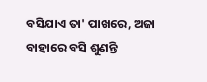ବସିଯାଏ ତା' ପାଖରେ, ଅଜା ବାହାରେ ବସି ଶୁଣନ୍ତି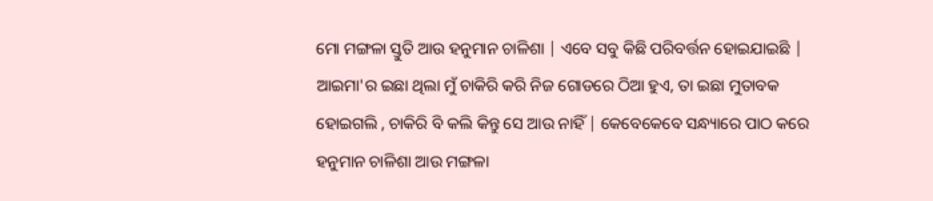ମୋ ମଙ୍ଗଳା ସ୍ତୁତି ଆଉ ହନୁମାନ ଚାଳିଶା | ଏବେ ସବୁ କିଛି ପରିବର୍ତ୍ତନ ହୋଇଯାଇଛି | ଆଇମା'ର ଇଛା ଥିଲା ମୁଁ ଚାକିରି କରି ନିଜ ଗୋଡରେ ଠିଆ ହୁଏ, ତା ଇଛା ମୁତାବକ ହୋଇଗଲି , ଚାକିରି ବି କଲି କିନ୍ତୁ ସେ ଆଉ ନାହିଁ | କେବେକେବେ ସନ୍ଧ୍ୟାରେ ପାଠ କରେ ହନୁମାନ ଚାଳିଶା ଆଉ ମଙ୍ଗଳା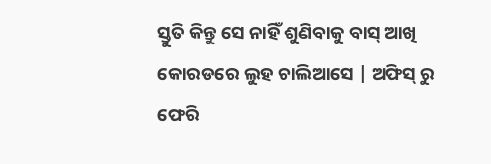ସ୍ତୁତି କିନ୍ତୁ ସେ ନାହିଁ ଶୁଣିବାକୁ ବାସ୍ ଆଖି କୋରଡରେ ଲୁହ ଚାଲିଆସେ | ଅଫିସ୍ ରୁ ଫେରି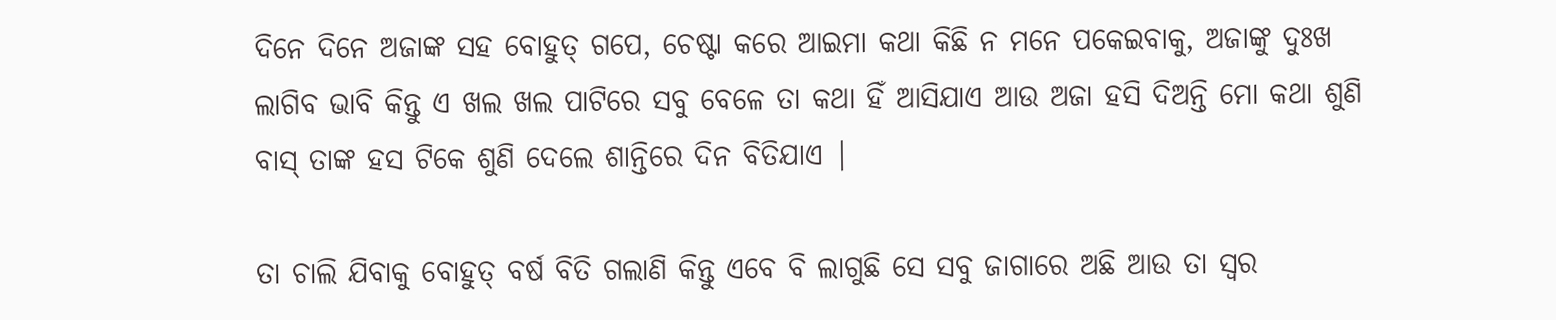ଦିନେ ଦିନେ ଅଜାଙ୍କ ସହ ବୋହୁତ୍ ଗପେ, ଚେଷ୍ଟା କରେ ଆଇମା କଥା କିଛି ନ ମନେ ପକେଇବାକୁ, ଅଜାଙ୍କୁ ଦୁଃଖ ଲାଗିବ ଭାବି କିନ୍ତୁ ଏ ଖଲ ଖଲ ପାଟିରେ ସବୁ ବେଳେ ତା କଥା ହିଁ ଆସିଯାଏ ଆଉ ଅଜା ହସି ଦିଅନ୍ତି ମୋ କଥା ଶୁଣି ବାସ୍ ତାଙ୍କ ହସ ଟିକେ ଶୁଣି ଦେଲେ ଶାନ୍ତିରେ ଦିନ ବିତିଯାଏ |

ତା ଚାଲି ଯିବାକୁ ବୋହୁତ୍ ବର୍ଷ ବିତି ଗଲାଣି କିନ୍ତୁ ଏବେ ବି ଲାଗୁଛି ସେ ସବୁ ଜାଗାରେ ଅଛି ଆଉ ତା ସ୍ଵର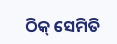ଠିକ୍ ସେମିତି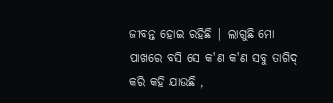ଜୀବନ୍ତ ହୋଇ ରହିଛି | ଲାଗୁଛି ମୋ ପାଖରେ ବସି ସେ କ'ଣ କ'ଣ ସବୁ ତାଗିଦ୍ କରି କହି ଯାଉଛି ,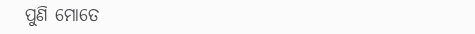ପୁଣି ମୋତେ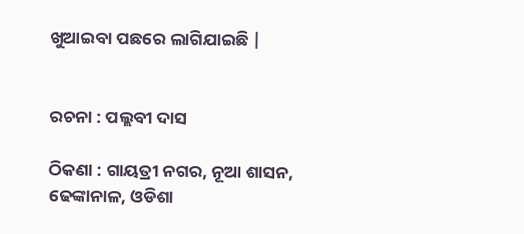ଖୁଆଇବା ପଛରେ ଲାଗିଯାଇଛି |


ରଚନା : ପଲ୍ଲବୀ ଦାସ

ଠିକଣା : ଗାୟତ୍ରୀ ନଗର, ନୂଆ ଶାସନ, ଢେଙ୍କାନାଳ, ଓଡିଶା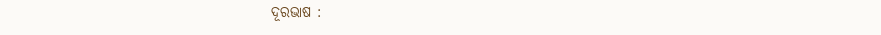ଦୂରଭାଷ :